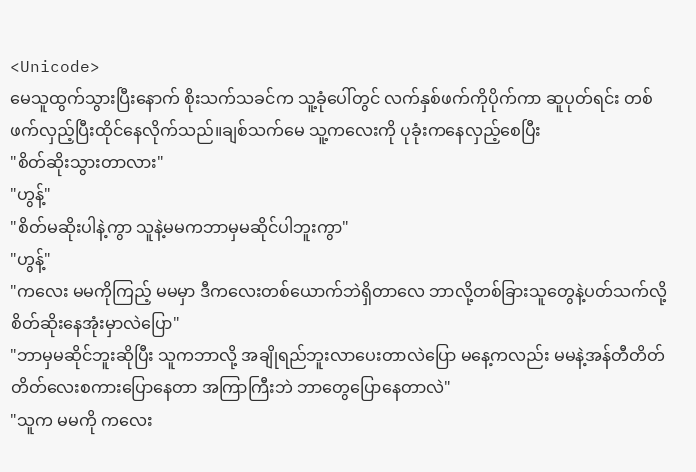<Unicode>
မေသူထွက်သွားပြီးနောက် စိုးသက်သခင်က သူ့ခုံပေါ်တွင် လက်နှစ်ဖက်ကိုပိုက်ကာ ဆူပုတ်ရင်း တစ်ဖက်လှည့်ပြီးထိုင်နေလိုက်သည်။ချစ်သက်မေ သူ့ကလေးကို ပုခုံးကနေလှည့်စေပြီး
"စိတ်ဆိုးသွားတာလား"
"ဟွန့်"
"စိတ်မဆိုးပါနဲ့ကွာ သူနဲ့မမကဘာမှမဆိုင်ပါဘူးကွာ"
"ဟွန့်"
"ကလေး မမကိုကြည့် မမမှာ ဒီကလေးတစ်ယောက်ဘဲရှိတာလေ ဘာလို့တစ်ခြားသူတွေနဲ့ပတ်သက်လို့စိတ်ဆိုးနေအုံးမှာလဲပြော"
"ဘာမှမဆိုင်ဘူးဆိုပြီး သူကဘာလို့ အချိုရည်ဘူးလာပေးတာလဲပြော မနေ့ကလည်း မမနဲ့အန်တီတိတ်တိတ်လေးစကားပြောနေတာ အကြာကြီးဘဲ ဘာတွေပြောနေတာလဲ"
"သူက မမကို ကလေး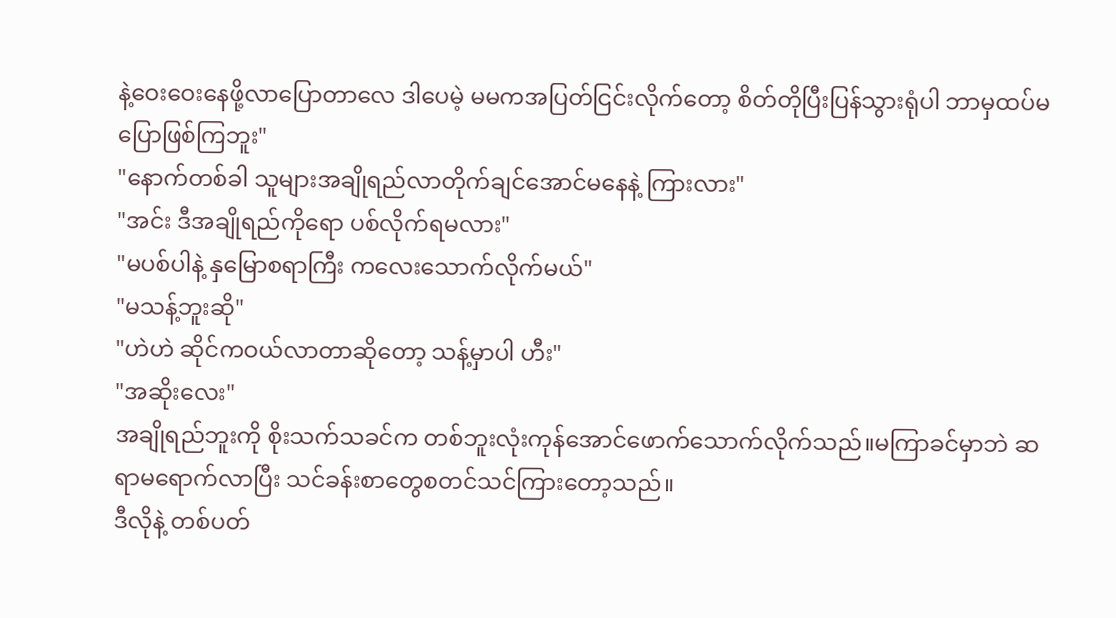နဲ့ဝေးဝေးနေဖို့လာပြောတာလေ ဒါပေမဲ့ မမကအပြတ်ငြင်းလိုက်တော့ စိတ်တိုပြီးပြန်သွားရုံပါ ဘာမှထပ်မပြောဖြစ်ကြဘူး"
"နောက်တစ်ခါ သူများအချိုရည်လာတိုက်ချင်အောင်မနေနဲ့ ကြားလား"
"အင်း ဒီအချိုရည်ကိုရော ပစ်လိုက်ရမလား"
"မပစ်ပါနဲ့ နှမြောစရာကြီး ကလေးသောက်လိုက်မယ်"
"မသန့်ဘူးဆို"
"ဟဲဟဲ ဆိုင်ကဝယ်လာတာဆိုတော့ သန့်မှာပါ ဟီး"
"အဆိုးလေး"
အချိုရည်ဘူးကို စိုးသက်သခင်က တစ်ဘူးလုံးကုန်အောင်ဖောက်သောက်လိုက်သည်။မကြာခင်မှာဘဲ ဆရာမရောက်လာပြီး သင်ခန်းစာတွေစတင်သင်ကြားတော့သည်။
ဒီလိုနဲ့ တစ်ပတ်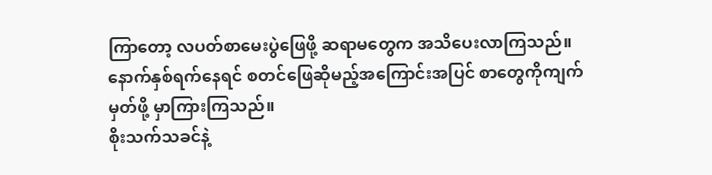ကြာတော့ လပတ်စာမေးပွဲဖြေဖို့ ဆရာမတွေက အသိပေးလာကြသည်။နောက်နှစ်ရက်နေရင် စတင်ဖြေဆိုမည့်အကြောင်းအပြင် စာတွေကိုကျက်မှတ်ဖို့ မှာကြားကြသည်။
စိုးသက်သခင်နဲ့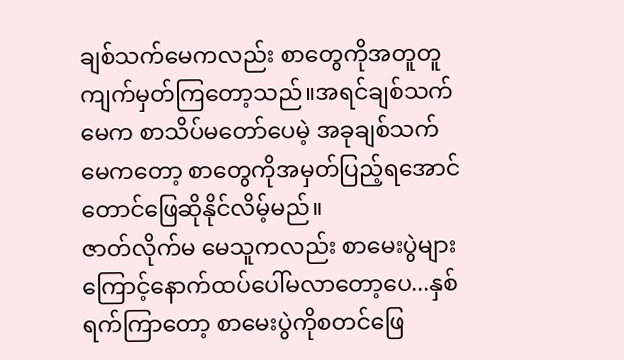ချစ်သက်မေကလည်း စာတွေကိုအတူတူကျက်မှတ်ကြတော့သည်။အရင်ချစ်သက်မေက စာသိပ်မတော်ပေမဲ့ အခုချစ်သက်မေကတော့ စာတွေကိုအမှတ်ပြည့်ရအောင်တောင်ဖြေဆိုနိုင်လိမ့်မည်။
ဇာတ်လိုက်မ မေသူကလည်း စာမေးပွဲများကြောင့်နောက်ထပ်ပေါ်မလာတော့ပေ...နှစ်ရက်ကြာတော့ စာမေးပွဲကိုစတင်ဖြေ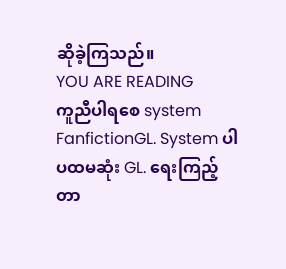ဆိုခဲ့ကြသည်။
YOU ARE READING
ကူညီပါရစေ system
FanfictionGL. System ပါ ပထမဆုံး GL. ရေးကြည့်တာ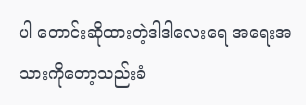ပါ တောင်းဆိုထားတဲ့ဒါဒါလေးရေ အရေးအသားကိုတော့သည်းခံ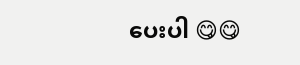ပေးပါ 😋😋